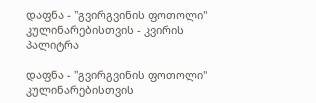დაფნა - "გვირგვინის ფოთოლი" კულინარებისთვის - კვირის პალიტრა

დაფნა - "გვირგვინის ფოთოლი" კულინარებისთვის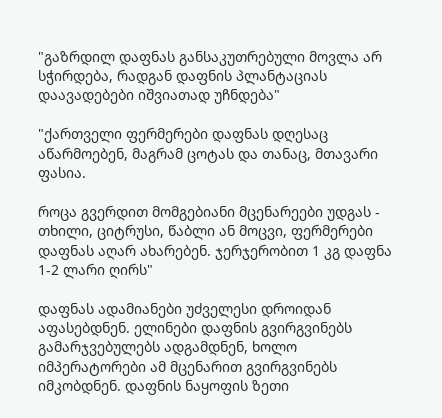"გაზრდილ დაფნას განსაკუთრებული მოვლა არ სჭირდება, რადგან დაფნის პლანტაციას დაავადებები იშვიათად უჩნდება"

"ქართველი ფერმერები დაფნას დღესაც აწარმოებენ, მაგრამ ცოტას და თანაც, მთავარი ფასია.

როცა გვერდით მომგებიანი მცენარეები უდგას - თხილი, ციტრუსი, წაბლი ან მოცვი, ფერმერები დაფნას აღარ ახარებენ. ჯერჯერობით 1 კგ დაფნა 1-2 ლარი ღირს"

დაფნას ადამიანები უძველესი დროიდან აფასებდნენ. ელინები დაფნის გვირგვინებს გამარჯვებულებს ადგამდნენ, ხოლო იმპერატორები ამ მცენარით გვირგვინებს იმკობდნენ. დაფნის ნაყოფის ზეთი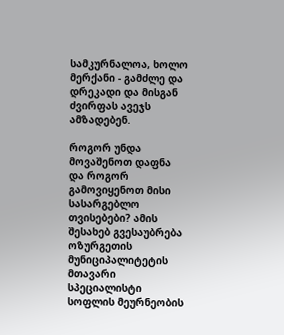სამკურნალოა, ხოლო მერქანი - გამძლე და დრეკადი და მისგან ძვირფას ავეჯს ამზადებენ.

როგორ უნდა მოვაშენოთ დაფნა და როგორ გამოვიყენოთ მისი სასარგებლო თვისებები? ამის შესახებ გვესაუბრება ოზურგეთის მუნიციპალიტეტის მთავარი სპეციალისტი სოფლის მეურნეობის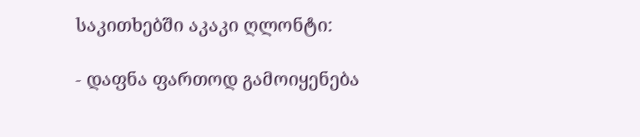საკითხებში აკაკი ღლონტი:

- დაფნა ფართოდ გამოიყენება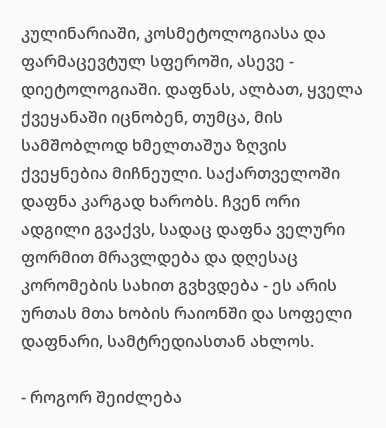კულინარიაში, კოსმეტოლოგიასა და ფარმაცევტულ სფეროში, ასევე - დიეტოლოგიაში. დაფნას, ალბათ, ყველა ქვეყანაში იცნობენ, თუმცა, მის სამშობლოდ ხმელთაშუა ზღვის ქვეყნებია მიჩნეული. საქართველოში დაფნა კარგად ხარობს. ჩვენ ორი ადგილი გვაქვს, სადაც დაფნა ველური ფორმით მრავლდება და დღესაც კორომების სახით გვხვდება - ეს არის ურთას მთა ხობის რაიონში და სოფელი დაფნარი, სამტრედიასთან ახლოს.

- როგორ შეიძლება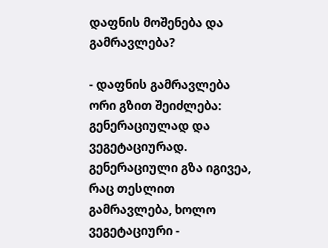დაფნის მოშენება და გამრავლება?

- დაფნის გამრავლება ორი გზით შეიძლება: გენერაციულად და ვეგეტაციურად. გენერაციული გზა იგივეა, რაც თესლით გამრავლება, ხოლო ვეგეტაციური -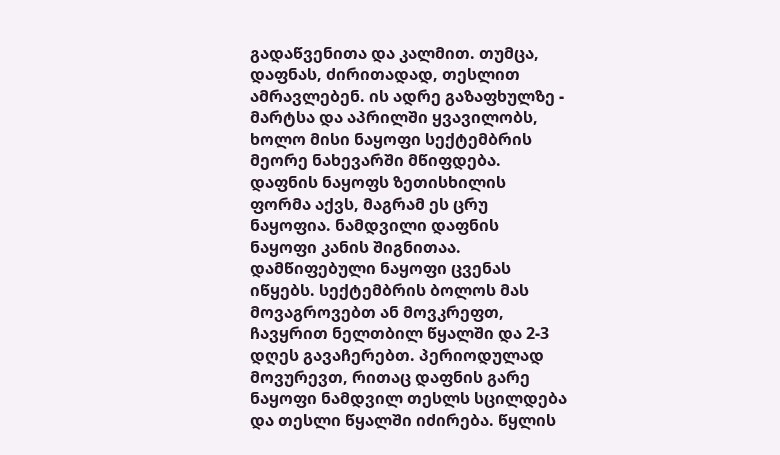გადაწვენითა და კალმით. თუმცა, დაფნას, ძირითადად, თესლით ამრავლებენ. ის ადრე გაზაფხულზე - მარტსა და აპრილში ყვავილობს, ხოლო მისი ნაყოფი სექტემბრის მეორე ნახევარში მწიფდება. დაფნის ნაყოფს ზეთისხილის ფორმა აქვს, მაგრამ ეს ცრუ ნაყოფია. ნამდვილი დაფნის ნაყოფი კანის შიგნითაა. დამწიფებული ნაყოფი ცვენას იწყებს. სექტემბრის ბოლოს მას მოვაგროვებთ ან მოვკრეფთ, ჩავყრით ნელთბილ წყალში და 2-3 დღეს გავაჩერებთ. პერიოდულად მოვურევთ, რითაც დაფნის გარე ნაყოფი ნამდვილ თესლს სცილდება და თესლი წყალში იძირება. წყლის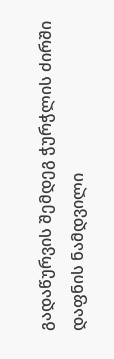გადაწურვის შემდეგ ჭურჭლის ძირში დაფნის ნამდვილი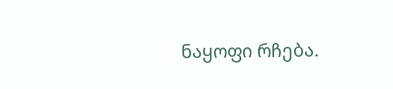ნაყოფი რჩება.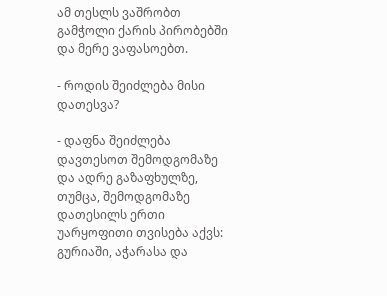ამ თესლს ვაშრობთ გამჭოლი ქარის პირობებში და მერე ვაფასოებთ.

- როდის შეიძლება მისი დათესვა?

- დაფნა შეიძლება დავთესოთ შემოდგომაზე და ადრე გაზაფხულზე, თუმცა, შემოდგომაზე დათესილს ერთი უარყოფითი თვისება აქვს: გურიაში, აჭარასა და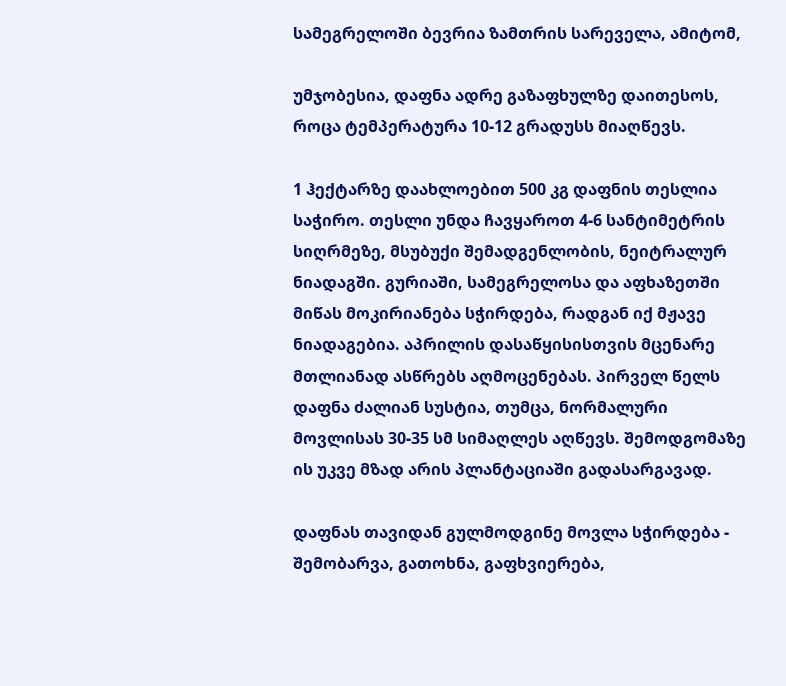სამეგრელოში ბევრია ზამთრის სარეველა, ამიტომ,

უმჯობესია, დაფნა ადრე გაზაფხულზე დაითესოს, როცა ტემპერატურა 10-12 გრადუსს მიაღწევს.

1 ჰექტარზე დაახლოებით 500 კგ დაფნის თესლია საჭირო. თესლი უნდა ჩავყაროთ 4-6 სანტიმეტრის სიღრმეზე, მსუბუქი შემადგენლობის, ნეიტრალურ ნიადაგში. გურიაში, სამეგრელოსა და აფხაზეთში მიწას მოკირიანება სჭირდება, რადგან იქ მჟავე ნიადაგებია. აპრილის დასაწყისისთვის მცენარე მთლიანად ასწრებს აღმოცენებას. პირველ წელს დაფნა ძალიან სუსტია, თუმცა, ნორმალური მოვლისას 30-35 სმ სიმაღლეს აღწევს. შემოდგომაზე ის უკვე მზად არის პლანტაციაში გადასარგავად.

დაფნას თავიდან გულმოდგინე მოვლა სჭირდება - შემობარვა, გათოხნა, გაფხვიერება,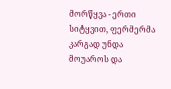მორწყვა - ერთი სიტყვით, ფერმერმა კარგად უნდა მოუაროს და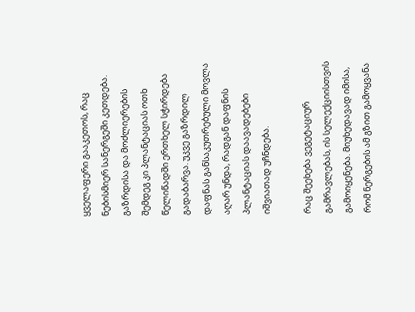ყველაფერი გააკეთოს, რაც ნებისმიერ სანერგეში კეთდება. გაზრდისა და მოძლიერების შემდეგ კი პლანტაციას ოთხ წელიწადში ერთხელ სჭირდება გადაბარვა. უკვე გაზრდილ დაფნას განსაკუთრებული მოვლა აღარ უნდა, რადგან დაფნის პლანტაციას დაავადებები იშვიათად უჩნდება.

რაც შეეხება ვეგეტაციურ გამრავლებას, ის სელექციისთვის გამოიყენება. მიუხედავად იმისა, რომ ნერგების ამ გზით გამოყვანა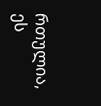რთულია, ეს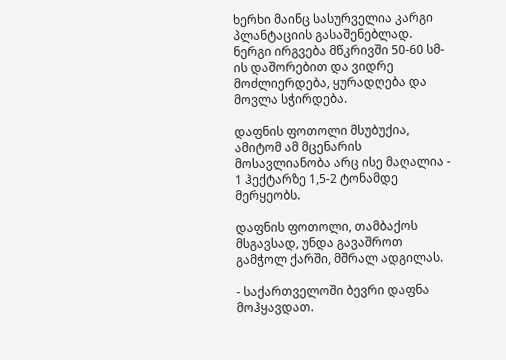ხერხი მაინც სასურველია კარგი პლანტაციის გასაშენებლად. ნერგი ირგვება მწკრივში 50-60 სმ-ის დაშორებით და ვიდრე მოძლიერდება, ყურადღება და მოვლა სჭირდება.

დაფნის ფოთოლი მსუბუქია, ამიტომ ამ მცენარის მოსავლიანობა არც ისე მაღალია - 1 ჰექტარზე 1,5-2 ტონამდე მერყეობს.

დაფნის ფოთოლი, თამბაქოს მსგავსად, უნდა გავაშროთ გამჭოლ ქარში, მშრალ ადგილას.

- საქართველოში ბევრი დაფნა მოჰყავდათ.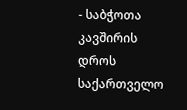- საბჭოთა კავშირის დროს საქართველო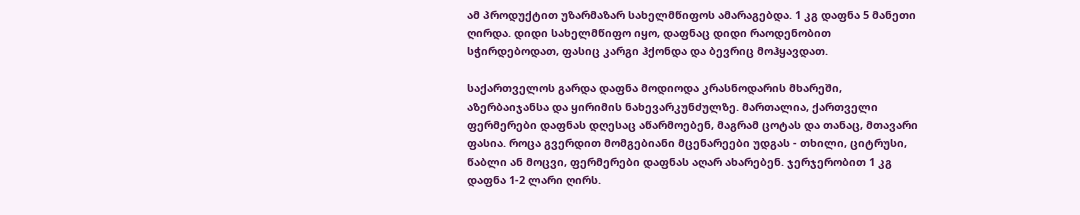ამ პროდუქტით უზარმაზარ სახელმწიფოს ამარაგებდა. 1 კგ დაფნა 5 მანეთი ღირდა. დიდი სახელმწიფო იყო, დაფნაც დიდი რაოდენობით სჭირდებოდათ, ფასიც კარგი ჰქონდა და ბევრიც მოჰყავდათ.

საქართველოს გარდა დაფნა მოდიოდა კრასნოდარის მხარეში, აზერბაიჯანსა და ყირიმის ნახევარკუნძულზე. მართალია, ქართველი ფერმერები დაფნას დღესაც აწარმოებენ, მაგრამ ცოტას და თანაც, მთავარი ფასია. როცა გვერდით მომგებიანი მცენარეები უდგას - თხილი, ციტრუსი, წაბლი ან მოცვი, ფერმერები დაფნას აღარ ახარებენ. ჯერჯერობით 1 კგ დაფნა 1-2 ლარი ღირს.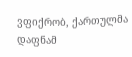ვფიქრობ, ქართულმა დაფნამ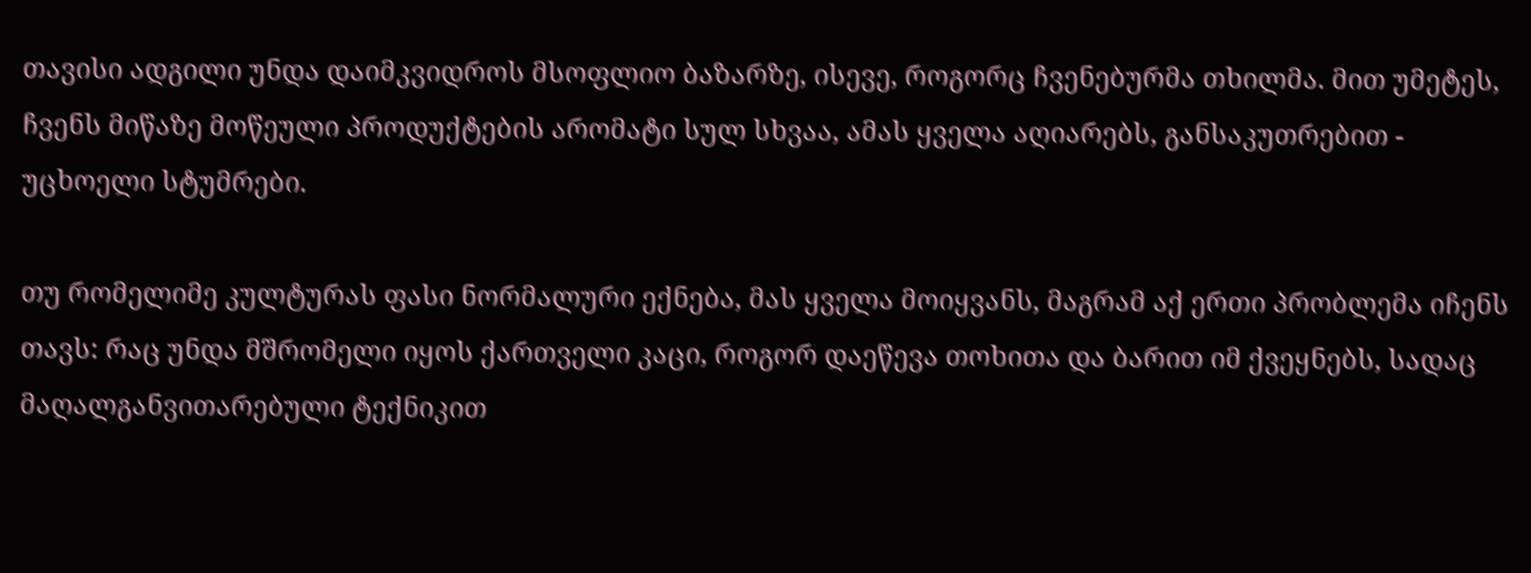თავისი ადგილი უნდა დაიმკვიდროს მსოფლიო ბაზარზე, ისევე, როგორც ჩვენებურმა თხილმა. მით უმეტეს, ჩვენს მიწაზე მოწეული პროდუქტების არომატი სულ სხვაა, ამას ყველა აღიარებს, განსაკუთრებით - უცხოელი სტუმრები.

თუ რომელიმე კულტურას ფასი ნორმალური ექნება, მას ყველა მოიყვანს, მაგრამ აქ ერთი პრობლემა იჩენს თავს: რაც უნდა მშრომელი იყოს ქართველი კაცი, როგორ დაეწევა თოხითა და ბარით იმ ქვეყნებს, სადაც მაღალგანვითარებული ტექნიკით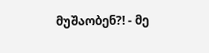მუშაობენ?! - მე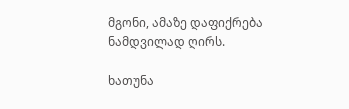მგონი, ამაზე დაფიქრება ნამდვილად ღირს.

ხათუნა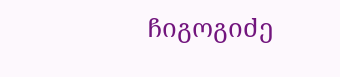ჩიგოგიძე